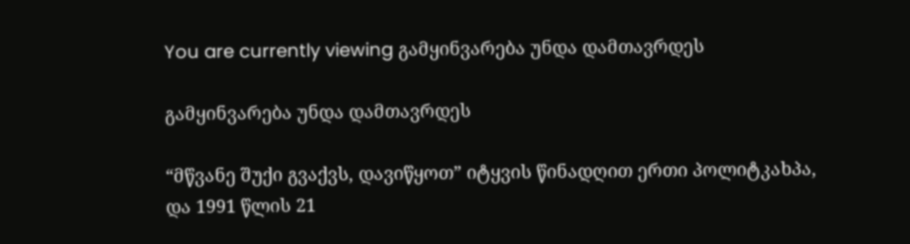You are currently viewing გამყინვარება უნდა დამთავრდეს

გამყინვარება უნდა დამთავრდეს

“მწვანე შუქი გვაქვს, დავიწყოთ” იტყვის წინადღით ერთი პოლიტკახპა,
და 1991 წლის 21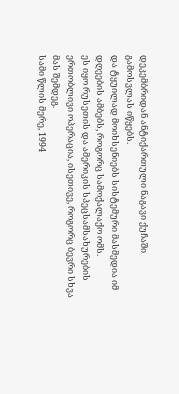დეკემბრიდან ანტიქართული ნაგავი ქუჩაში გამოსვლას იწყებს.
და ტყუილად მოიხსენიებს სისტემური მასმედია იმ დღეების ამბებს, როგორც სამოქალაქო ომს.
ეს იყო რუსეთის და ამერიკის სპეცსამსახურების ერთობლივი ოპერაცია, ისეთივე, როგორც ბევრი სხვა მას შემდეგ.
სამი წლის მერე, 1994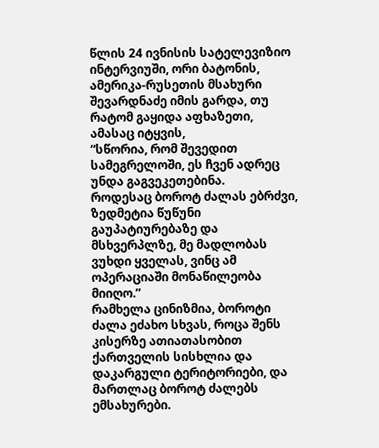წლის 24 ივნისის სატელევიზიო ინტერვიუში, ორი ბატონის, ამერიკა-რუსეთის მსახური შევარდნაძე იმის გარდა, თუ რატომ გაყიდა აფხაზეთი, ამასაც იტყვის,
“სწორია, რომ შევედით სამეგრელოში, ეს ჩვენ ადრეც უნდა გაგვეკეთებინა.
როდესაც ბოროტ ძალას ებრძვი, ზედმეტია წუწუნი გაუპატიურებაზე და მსხვერპლზე, მე მადლობას ვუხდი ყველას, ვინც ამ ოპერაციაში მონაწილეობა მიიღო.”
რამხელა ცინიზმია, ბოროტი ძალა ეძახო სხვას, როცა შენს კისერზე ათიათასობით ქართველის სისხლია და დაკარგული ტერიტორიები, და მართლაც ბოროტ ძალებს ემსახურები.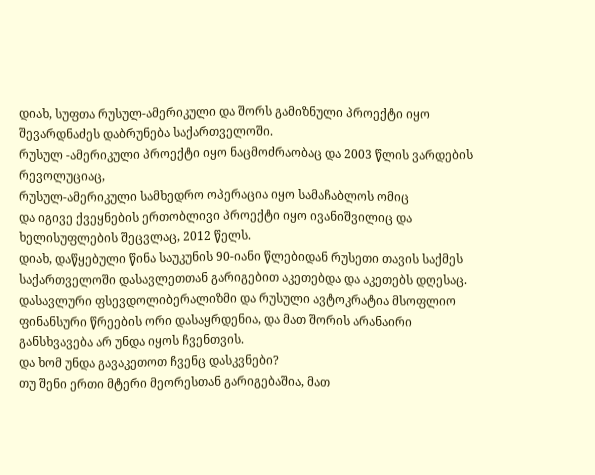დიახ, სუფთა რუსულ-ამერიკული და შორს გამიზნული პროექტი იყო შევარდნაძეს დაბრუნება საქართველოში.
რუსულ -ამერიკული პროექტი იყო ნაცმოძრაობაც და 2003 წლის ვარდების რევოლუციაც,
რუსულ-ამერიკული სამხედრო ოპერაცია იყო სამაჩაბლოს ომიც
და იგივე ქვეყნების ერთობლივი პროექტი იყო ივანიშვილიც და ხელისუფლების შეცვლაც, 2012 წელს.
დიახ, დაწყებული წინა საუკუნის 90-იანი წლებიდან რუსეთი თავის საქმეს საქართველოში დასავლეთთან გარიგებით აკეთებდა და აკეთებს დღესაც.
დასავლური ფსევდოლიბერალიზმი და რუსული ავტოკრატია მსოფლიო ფინანსური წრეების ორი დასაყრდენია, და მათ შორის არანაირი განსხვავება არ უნდა იყოს ჩვენთვის.
და ხომ უნდა გავაკეთოთ ჩვენც დასკვნები?
თუ შენი ერთი მტერი მეორესთან გარიგებაშია, მათ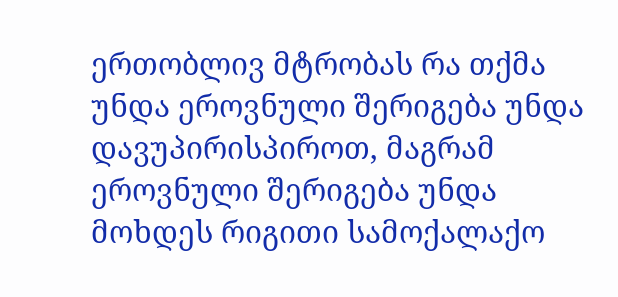ერთობლივ მტრობას რა თქმა უნდა ეროვნული შერიგება უნდა დავუპირისპიროთ, მაგრამ ეროვნული შერიგება უნდა მოხდეს რიგითი სამოქალაქო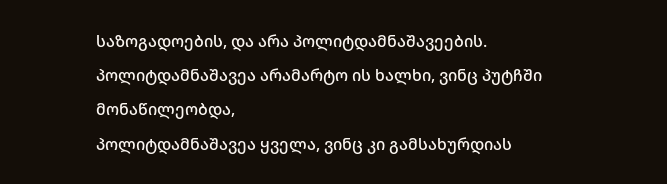საზოგადოების, და არა პოლიტდამნაშავეების.
პოლიტდამნაშავეა არამარტო ის ხალხი, ვინც პუტჩში მონაწილეობდა,
პოლიტდამნაშავეა ყველა, ვინც კი გამსახურდიას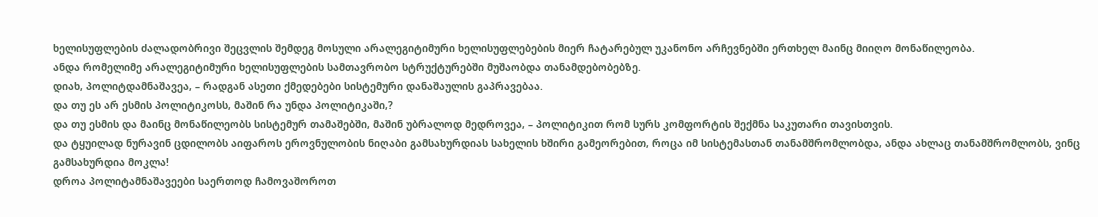ხელისუფლების ძალადობრივი შეცვლის შემდეგ მოსული არალეგიტიმური ხელისუფლებების მიერ ჩატარებულ უკანონო არჩევნებში ერთხელ მაინც მიიღო მონაწილეობა.
ანდა რომელიმე არალეგიტიმური ხელისუფლების სამთავრობო სტრუქტურებში მუშაობდა თანამდებობებზე.
დიახ, პოლიტდამნაშავეა, – რადგან ასეთი ქმედებები სისტემური დანაშაულის გაპრავებაა.
და თუ ეს არ ესმის პოლიტიკოსს, მაშინ რა უნდა პოლიტიკაში,?
და თუ ესმის და მაინც მონაწილეობს სისტემურ თამაშებში, მაშინ უბრალოდ მედროვეა, – პოლიტიკით რომ სურს კომფორტის შექმნა საკუთარი თავისთვის.
და ტყუილად ნურავინ ცდილობს აიფაროს ეროვნულობის ნიღაბი გამსახურდიას სახელის ხშირი გამეორებით, როცა იმ სისტემასთან თანამშრომლობდა, ანდა ახლაც თანამშრომლობს, ვინც გამსახურდია მოკლა!
დროა პოლიტამნაშავეები საერთოდ ჩამოვაშოროთ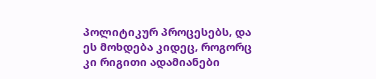პოლიტიკურ პროცესებს, და ეს მოხდება კიდეც, როგორც კი რიგითი ადამიანები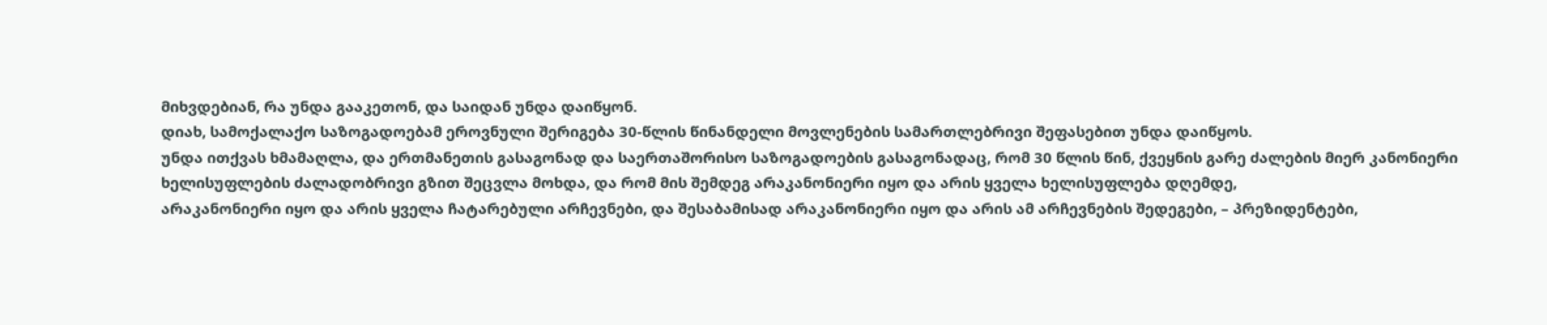მიხვდებიან, რა უნდა გააკეთონ, და საიდან უნდა დაიწყონ.
დიახ, სამოქალაქო საზოგადოებამ ეროვნული შერიგება 30-წლის წინანდელი მოვლენების სამართლებრივი შეფასებით უნდა დაიწყოს.
უნდა ითქვას ხმამაღლა, და ერთმანეთის გასაგონად და საერთაშორისო საზოგადოების გასაგონადაც, რომ 30 წლის წინ, ქვეყნის გარე ძალების მიერ კანონიერი ხელისუფლების ძალადობრივი გზით შეცვლა მოხდა, და რომ მის შემდეგ არაკანონიერი იყო და არის ყველა ხელისუფლება დღემდე,
არაკანონიერი იყო და არის ყველა ჩატარებული არჩევნები, და შესაბამისად არაკანონიერი იყო და არის ამ არჩევნების შედეგები, – პრეზიდენტები,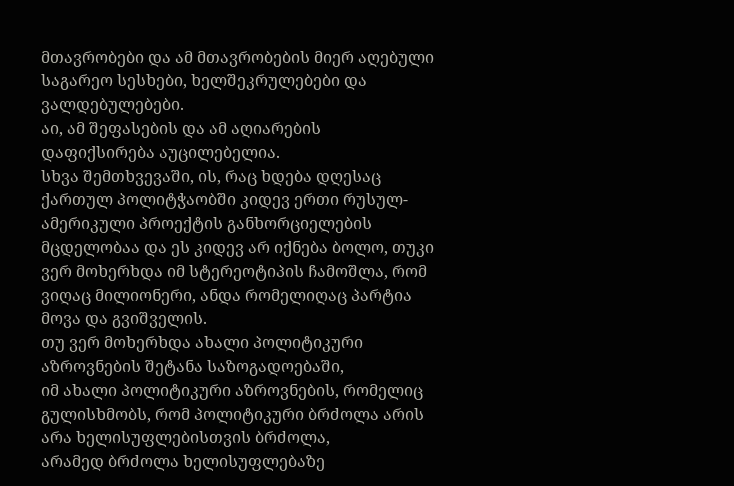მთავრობები და ამ მთავრობების მიერ აღებული საგარეო სესხები, ხელშეკრულებები და ვალდებულებები.
აი, ამ შეფასების და ამ აღიარების დაფიქსირება აუცილებელია.
სხვა შემთხვევაში, ის, რაც ხდება დღესაც ქართულ პოლიტჭაობში კიდევ ერთი რუსულ-ამერიკული პროექტის განხორციელების მცდელობაა და ეს კიდევ არ იქნება ბოლო, თუკი ვერ მოხერხდა იმ სტერეოტიპის ჩამოშლა, რომ ვიღაც მილიონერი, ანდა რომელიღაც პარტია მოვა და გვიშველის.
თუ ვერ მოხერხდა ახალი პოლიტიკური აზროვნების შეტანა საზოგადოებაში,
იმ ახალი პოლიტიკური აზროვნების, რომელიც გულისხმობს, რომ პოლიტიკური ბრძოლა არის არა ხელისუფლებისთვის ბრძოლა,
არამედ ბრძოლა ხელისუფლებაზე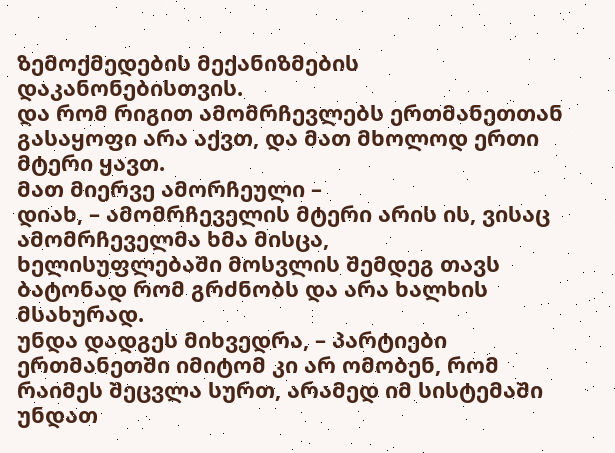ზემოქმედების მექანიზმების დაკანონებისთვის.
და რომ რიგით ამომრჩევლებს ერთმანეთთან გასაყოფი არა აქვთ, და მათ მხოლოდ ერთი მტერი ყავთ.
მათ მიერვე ამორჩეული –
დიახ, – ამომრჩეველის მტერი არის ის, ვისაც ამომრჩეველმა ხმა მისცა,
ხელისუფლებაში მოსვლის შემდეგ თავს ბატონად რომ გრძნობს და არა ხალხის მსახურად.
უნდა დადგეს მიხვედრა, – პარტიები ერთმანეთში იმიტომ კი არ ომობენ, რომ რაიმეს შეცვლა სურთ, არამედ იმ სისტემაში უნდათ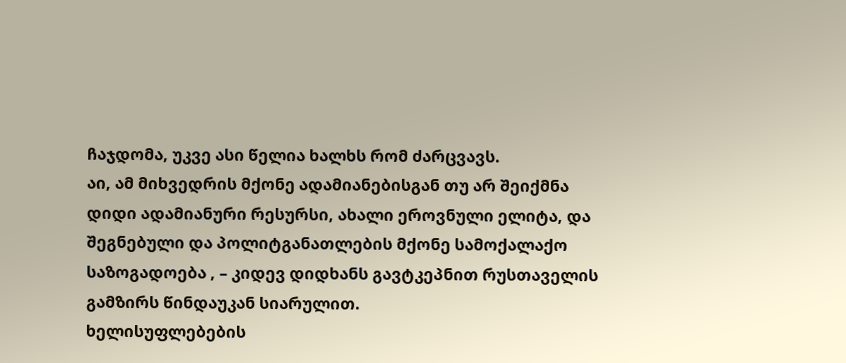ჩაჯდომა, უკვე ასი წელია ხალხს რომ ძარცვავს.
აი, ამ მიხვედრის მქონე ადამიანებისგან თუ არ შეიქმნა
დიდი ადამიანური რესურსი, ახალი ეროვნული ელიტა, და შეგნებული და პოლიტგანათლების მქონე სამოქალაქო საზოგადოება , – კიდევ დიდხანს გავტკეპნით რუსთაველის გამზირს წინდაუკან სიარულით.
ხელისუფლებების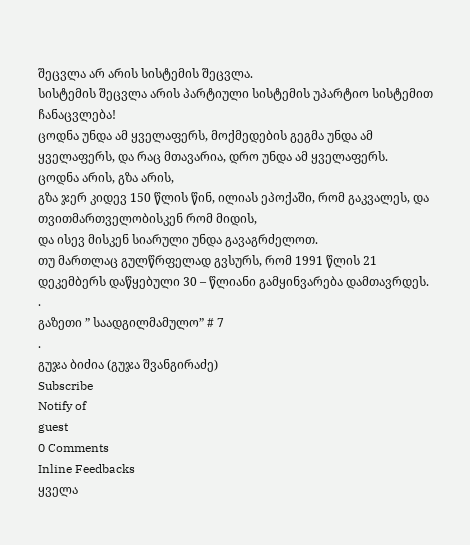შეცვლა არ არის სისტემის შეცვლა.
სისტემის შეცვლა არის პარტიული სისტემის უპარტიო სისტემით ჩანაცვლება!
ცოდნა უნდა ამ ყველაფერს, მოქმედების გეგმა უნდა ამ ყველაფერს, და რაც მთავარია, დრო უნდა ამ ყველაფერს.
ცოდნა არის, გზა არის,
გზა ჯერ კიდევ 150 წლის წინ, ილიას ეპოქაში, რომ გაკვალეს, და თვითმართველობისკენ რომ მიდის,
და ისევ მისკენ სიარული უნდა გავაგრძელოთ.
თუ მართლაც გულწრფელად გვსურს, რომ 1991 წლის 21 დეკემბერს დაწყებული 30 – წლიანი გამყინვარება დამთავრდეს.
.
გაზეთი ” საადგილმამულო” # 7
.
გუჯა ბიძია (გუჯა შვანგირაძე)
Subscribe
Notify of
guest
0 Comments
Inline Feedbacks
ყველა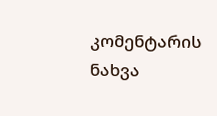კომენტარის ნახვა